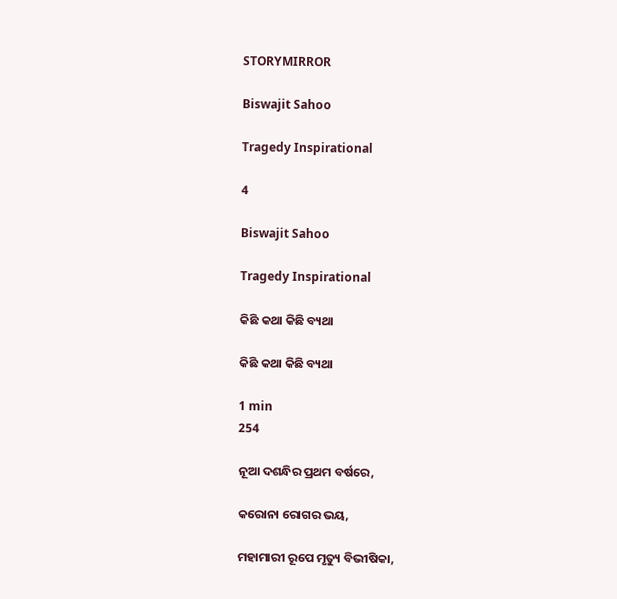STORYMIRROR

Biswajit Sahoo

Tragedy Inspirational

4

Biswajit Sahoo

Tragedy Inspirational

କିଛି କଥା କିଛି ବ୍ୟଥା

କିଛି କଥା କିଛି ବ୍ୟଥା

1 min
254

ନୂଆ ଦଶନ୍ଧିର ପ୍ରଥମ ବର୍ଷରେ,

କରୋନା ରୋଗର ଭୟ,

ମହାମାରୀ ରୂପେ ମୃତ୍ୟୁ ବିଭୀଷିକା,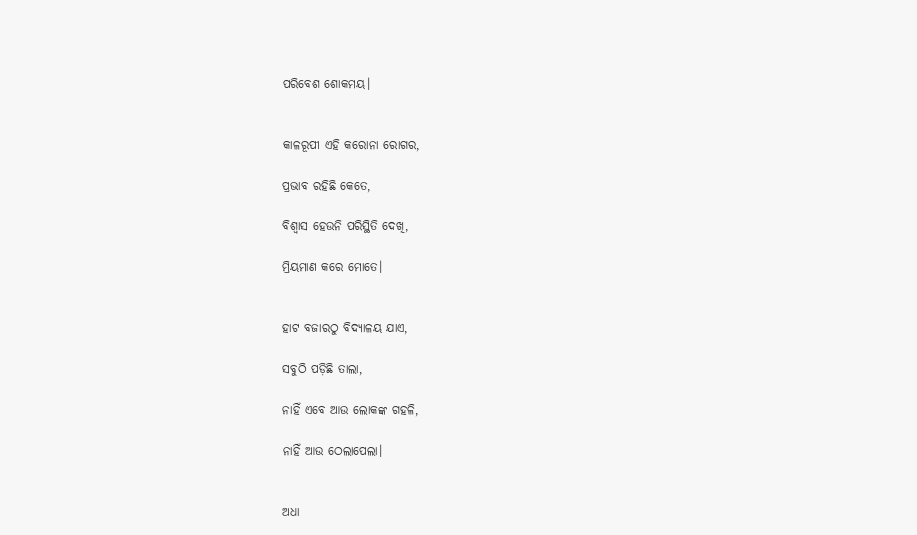ପରିବେଶ ଶୋକମୟ।


କାଳରୂପୀ ଏହି କରୋନା ରୋଗର,

ପ୍ରଭାବ ରହିଛି କେତେ,

ବିଶ୍ବାସ ହେଉନି ପରିସ୍ଥିତି ଦେଖି,

ମ୍ରିୟମାଣ କରେ ମୋତେ।


ହାଟ ବଜାରଠୁ ବିଦ୍ୟାଳୟ ଯାଏ,

ସବୁଠି ପଡ଼ିଛି ତାଲା,

ନାହିଁ ଏବେ ଆଉ ଲୋକଙ୍କ ଗହଳି,

ନାହିଁ ଆଉ ଠେଲାପେଲା।


ଅଧା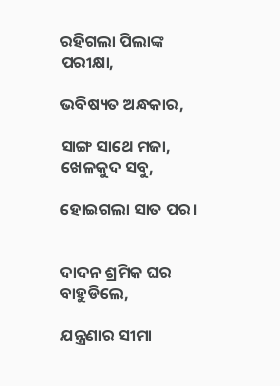ରହିଗଲା ପିଲାଙ୍କ ପରୀକ୍ଷା,

ଭବିଷ୍ୟତ ଅନ୍ଧକାର,

ସାଙ୍ଗ ସାଥେ ମଜା, ଖେଳକୁଦ ସବୁ,

ହୋଇଗଲା ସାତ ପର।


ଦାଦନ ଶ୍ରମିକ ଘର ବାହୁଡିଲେ,

ଯନ୍ତ୍ରଣାର ସୀମା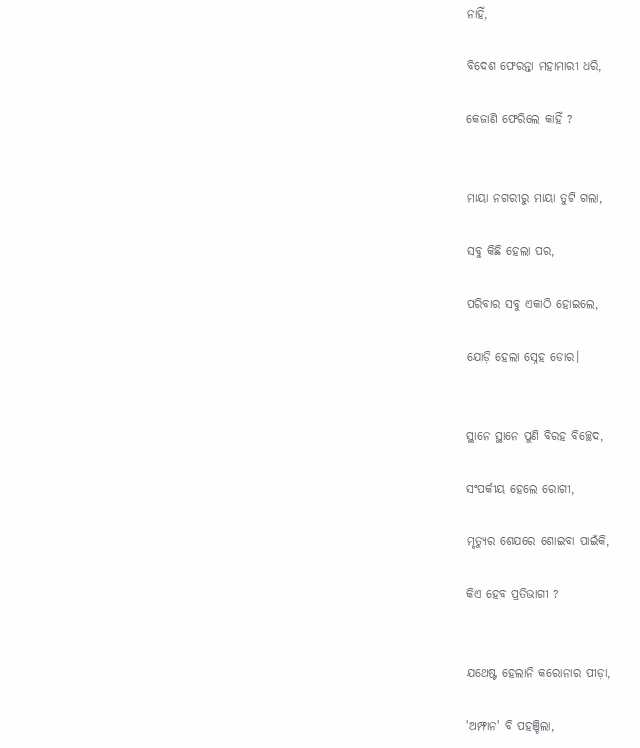ନାହିଁ,

ବିଦେଶ ଫେରନ୍ତା ମହାମାରୀ ଧରି,

କେଜାଣି ଫେରିଲେ କାହିଁ ?


ମାୟା ନଗରୀରୁ ମାୟା ତୁଟି ଗଲା,

ସବୁ କିଛି ହେଲା ପର,

ପରିବାର ସବୁ ଏକାଠି ହୋଇଲେ,

ଯୋଡ଼ି ହେଲା ସ୍ନେହ ଡୋର।


ସ୍ଥାନେ ସ୍ଥାନେ ପୁଣି ବିରହ ବିଚ୍ଛେଦ,

ସଂପର୍କୀୟ ହେଲେ ରୋଗୀ,

ମୃତ୍ୟୁର ଶେଯରେ ଶୋଇବା ପାଇଁକି,

କିଏ ହେବ ପ୍ରତିଭାଗୀ ?


ଯଥେଷ୍ଟ ହେଲାନି କରୋନାର ପୀଡ଼ା,

'ଅମ୍ଫାନ' ବି ପହଞ୍ଚିଲା,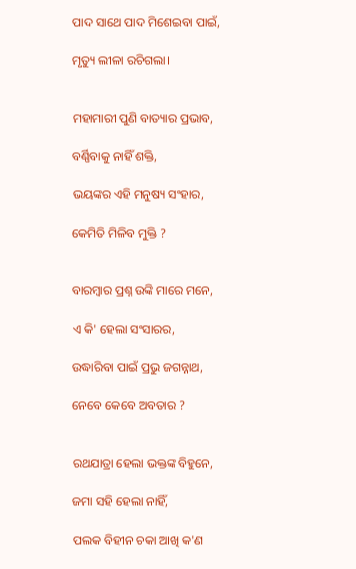ପାଦ ସାଥେ ପାଦ ମିଶେଇବା ପାଇଁ,

ମୃତ୍ୟୁ ଲୀଳା ରଚିଗଲା।


ମହାମାରୀ ପୁଣି ବାତ୍ୟାର‌ ପ୍ରଭାବ,

ବର୍ଣ୍ଣିବାକୁ ନାହିଁ ଶକ୍ତି,

ଭୟଙ୍କର ଏହି ମନୁଷ୍ୟ ସଂହାର,

କେମିତି ମିଳିବ ମୁକ୍ତି ?


ବାରମ୍ବାର ପ୍ରଶ୍ନ ଉଙ୍କି ମାରେ ମନେ,

ଏ କି' ହେଲା ସଂସାରର,

ଉଦ୍ଧାରିବା ପାଇଁ ପ୍ରଭୁ ଜଗନ୍ନାଥ,

ନେବେ କେବେ ଅବତାର ?


ରଥଯାତ୍ରା ହେଲା ଭକ୍ତଙ୍କ ବିହୁନେ,

ଜମା ସହି ହେଲା ନାହିଁ,

ପଲକ ବିହୀନ ଚକା ଆଖି କ'ଣ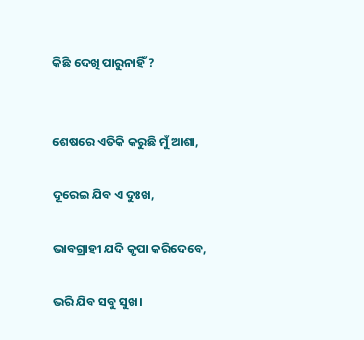କିଛି ଦେଖି ପାରୁନାହିଁ ?


ଶେଷରେ ଏତିକି କରୁଛି ମୁଁ ଆଶା,

ଦୂରେଇ ଯିବ ଏ ଦୁଃଖ,

ଭାବଗ୍ରାହୀ ଯଦି କୃପା କରିଦେବେ,

ଭରି ଯିବ ସବୁ ସୁଖ।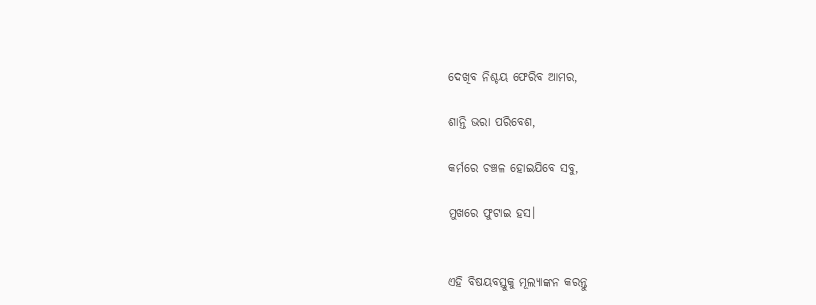ଦେଖିବ ନିଶ୍ଚୟ ଫେରିବ ଆମର,

ଶାନ୍ତି ଭରା ପରିବେଶ,

କର୍ମରେ ଚଞ୍ଚଳ ହୋଇଯିବେ ସବୁ,

ମୁଖରେ ଫୁଟାଇ ହସ।


ଏହି ବିଷୟବସ୍ତୁକୁ ମୂଲ୍ୟାଙ୍କନ କରନ୍ତୁ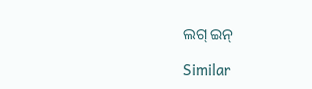ଲଗ୍ ଇନ୍

Similar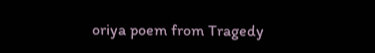oriya poem from Tragedy